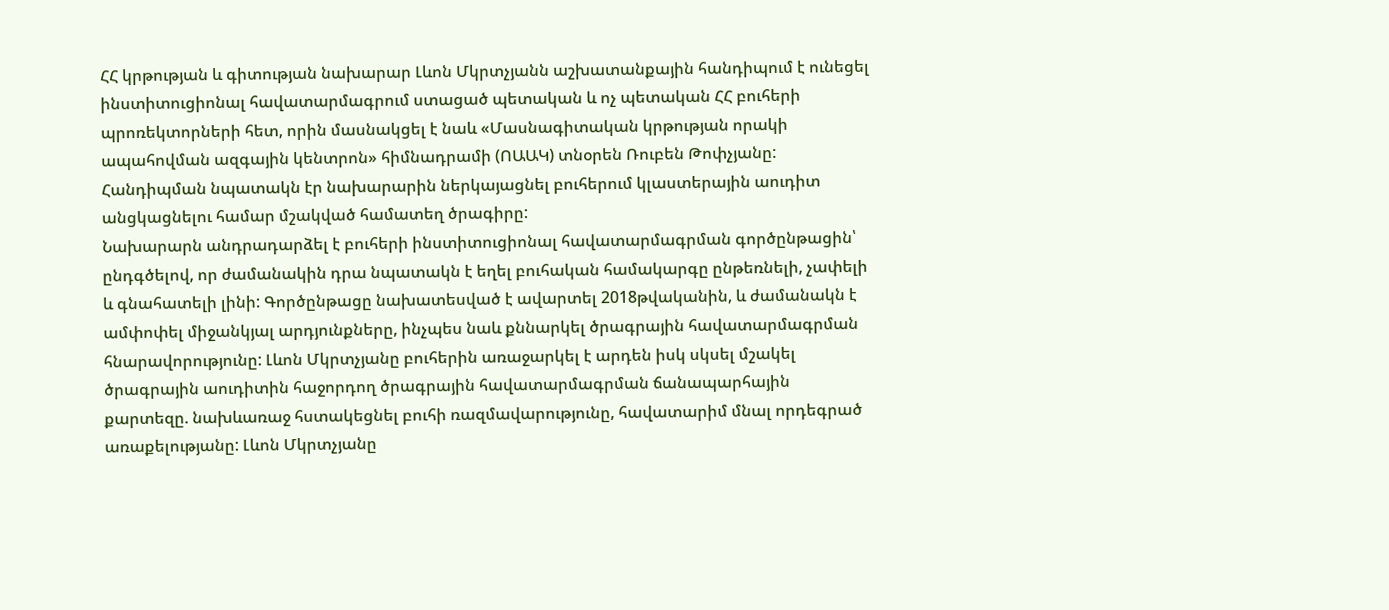ՀՀ կրթության և գիտության նախարար Լևոն Մկրտչյանն աշխատանքային հանդիպում է ունեցել ինստիտուցիոնալ հավատարմագրում ստացած պետական և ոչ պետական ՀՀ բուհերի պրոռեկտորների հետ, որին մասնակցել է նաև «Մասնագիտական կրթության որակի ապահովման ազգային կենտրոն» հիմնադրամի (ՈԱԱԿ) տնօրեն Ռուբեն Թոփչյանը: Հանդիպման նպատակն էր նախարարին ներկայացնել բուհերում կլաստերային աուդիտ անցկացնելու համար մշակված համատեղ ծրագիրը:
Նախարարն անդրադարձել է բուհերի ինստիտուցիոնալ հավատարմագրման գործընթացին՝ ընդգծելով, որ ժամանակին դրա նպատակն է եղել բուհական համակարգը ընթեռնելի, չափելի և գնահատելի լինի: Գործընթացը նախատեսված է ավարտել 2018թվականին, և ժամանակն է ամփոփել միջանկյալ արդյունքները, ինչպես նաև քննարկել ծրագրային հավատարմագրման հնարավորությունը: Լևոն Մկրտչյանը բուհերին առաջարկել է արդեն իսկ սկսել մշակել ծրագրային աուդիտին հաջորդող ծրագրային հավատարմագրման ճանապարհային քարտեզը. նախևառաջ հստակեցնել բուհի ռազմավարությունը, հավատարիմ մնալ որդեգրած առաքելությանը: Լևոն Մկրտչյանը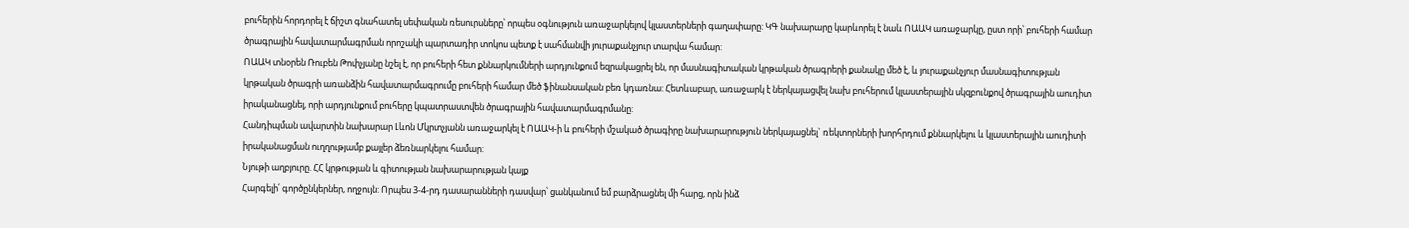բուհերին հորդորել է ճիշտ գնահատել սեփական ռեսուրսները՝ որպես օգնություն առաջարկելով կլաստերների գաղափարը: ԿԳ նախարարը կարևորել է նաև ՈԱԱԿ առաջարկը, ըստ որի՝ բուհերի համար ծրագրային հավատարմագրման որոշակի պարտադիր տոկոս պետք է սահմանվի յուրաքանչյուր տարվա համար:
ՈԱԱԿ տնօրեն Ռուբեն Թոփչյանը նշել է, որ բուհերի հետ քննարկումների արդյունքում եզրակացրել են, որ մասնագիտական կրթական ծրագրերի քանակը մեծ է, և յուրաքանչյուր մասնագիտության կրթական ծրագրի առանձին հավատարմագրումը բուհերի համար մեծ ֆինանսական բեռ կդառնա: Հետևաբար, առաջարկ է ներկայացվել նախ բուհերում կլաստերային սկզբունքով ծրագրային աուդիտ իրականացնել, որի արդյունքում բուհերը կպատրաստվեն ծրագրային հավատարմագրմանը:
Հանդիպման ավարտին նախարար Լևոն Մկրտչյանն առաջարկել է ՈԱԱԿ-ի և բուհերի մշակած ծրագիրը նախարարություն ներկայացնել` ռեկտորների խորհրդում քննարկելու և կլաստերային աուդիտի իրականացման ուղղությամբ քայլեր ձեռնարկելու համար:
Նյութի աղբյուրը. ՀՀ կրթության և գիտության նախարարության կայք
Հարգելի՛ գործընկերներ, ողջույն: Որպես 3-4-րդ դասարանների դասվար՝ ցանկանում եմ բարձրացնել մի հարց, որն ինձ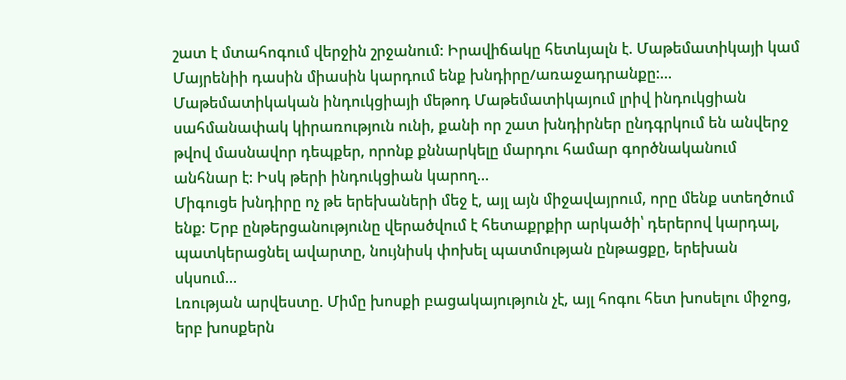շատ է մտահոգում վերջին շրջանում: Իրավիճակը հետևյալն է. Մաթեմատիկայի կամ Մայրենիի դասին միասին կարդում ենք խնդիրը/առաջադրանքը:…
Մաթեմատիկական ինդուկցիայի մեթոդ Մաթեմատիկայում լրիվ ինդուկցիան սահմանափակ կիրառություն ունի, քանի որ շատ խնդիրներ ընդգրկում են անվերջ թվով մասնավոր դեպքեր, որոնք քննարկելը մարդու համար գործնականում անհնար է: Իսկ թերի ինդուկցիան կարող…
Միգուցե խնդիրը ոչ թե երեխաների մեջ է, այլ այն միջավայրում, որը մենք ստեղծում ենք: Երբ ընթերցանությունը վերածվում է հետաքրքիր արկածի՝ դերերով կարդալ, պատկերացնել ավարտը, նույնիսկ փոխել պատմության ընթացքը, երեխան սկսում…
Լռության արվեստը. Միմը խոսքի բացակայություն չէ, այլ հոգու հետ խոսելու միջոց, երբ խոսքերն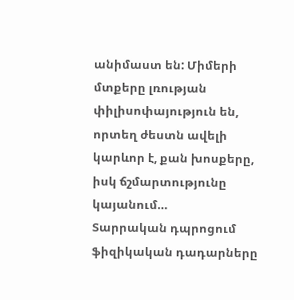անիմաստ են: Միմերի մտքերը լռության փիլիսոփայություն են, որտեղ ժեստն ավելի կարևոր է, քան խոսքերը, իսկ ճշմարտությունը կայանում…
Տարրական դպրոցում ֆիզիկական դադարները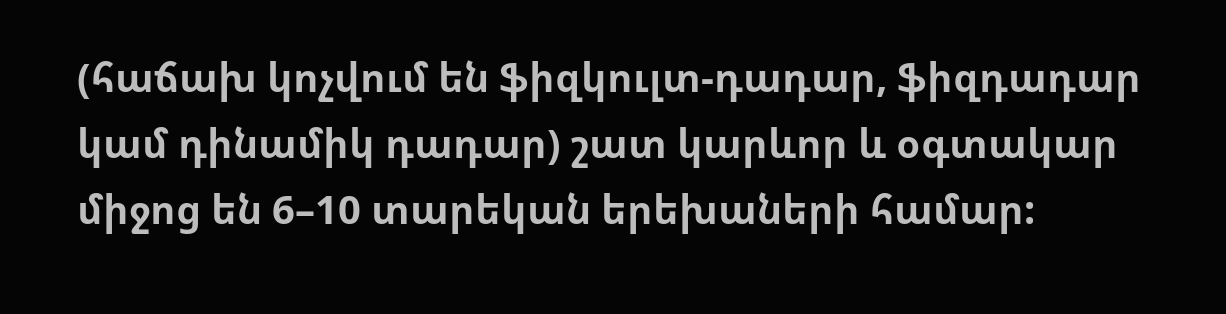(հաճախ կոչվում են ֆիզկուլտ-դադար, ֆիզդադար կամ դինամիկ դադար) շատ կարևոր և օգտակար միջոց են 6–10 տարեկան երեխաների համար: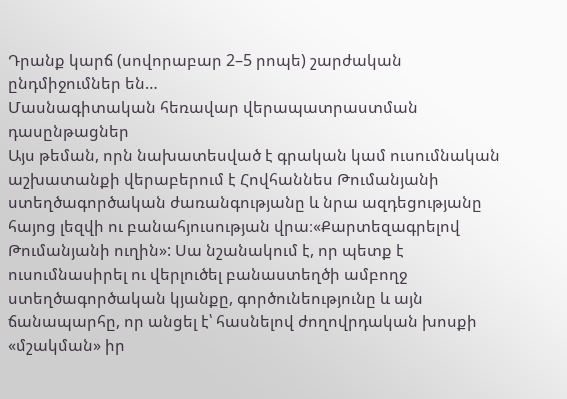Դրանք կարճ (սովորաբար 2–5 րոպե) շարժական ընդմիջումներ են…
Մասնագիտական հեռավար վերապատրաստման դասընթացներ
Այս թեման, որն նախատեսված է գրական կամ ուսումնական աշխատանքի վերաբերում է Հովհաննես Թումանյանի ստեղծագործական ժառանգությանը և նրա ազդեցությանը հայոց լեզվի ու բանահյուսության վրա։«Քարտեզագրելով Թումանյանի ուղին»: Սա նշանակում է, որ պետք է ուսումնասիրել ու վերլուծել բանաստեղծի ամբողջ ստեղծագործական կյանքը, գործունեությունը և այն ճանապարհը, որ անցել է՝ հասնելով ժողովրդական խոսքի «մշակման» իր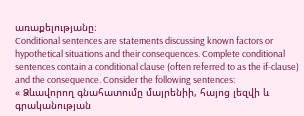առաքելությանը։
Conditional sentences are statements discussing known factors or hypothetical situations and their consequences. Complete conditional sentences contain a conditional clause (often referred to as the if-clause) and the consequence. Consider the following sentences:
« Ձևավորող գնահատումը մայրենիի, հայոց լեզվի և գրականության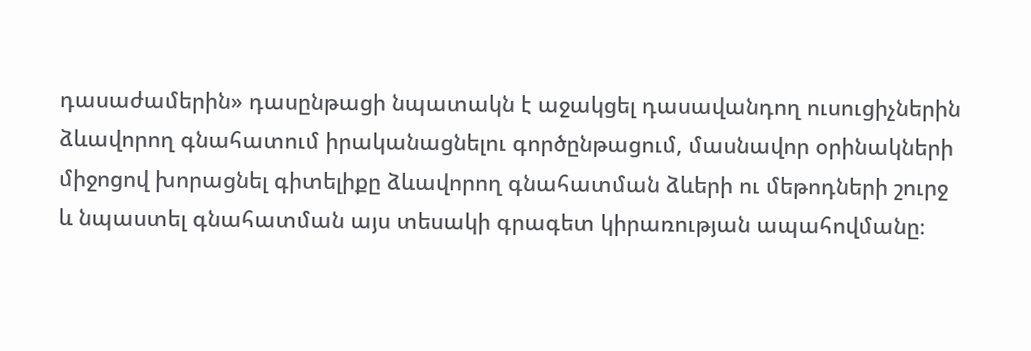դասաժամերին» դասընթացի նպատակն է աջակցել դասավանդող ուսուցիչներին ձևավորող գնահատում իրականացնելու գործընթացում, մասնավոր օրինակների միջոցով խորացնել գիտելիքը ձևավորող գնահատման ձևերի ու մեթոդների շուրջ և նպաստել գնահատման այս տեսակի գրագետ կիրառության ապահովմանը։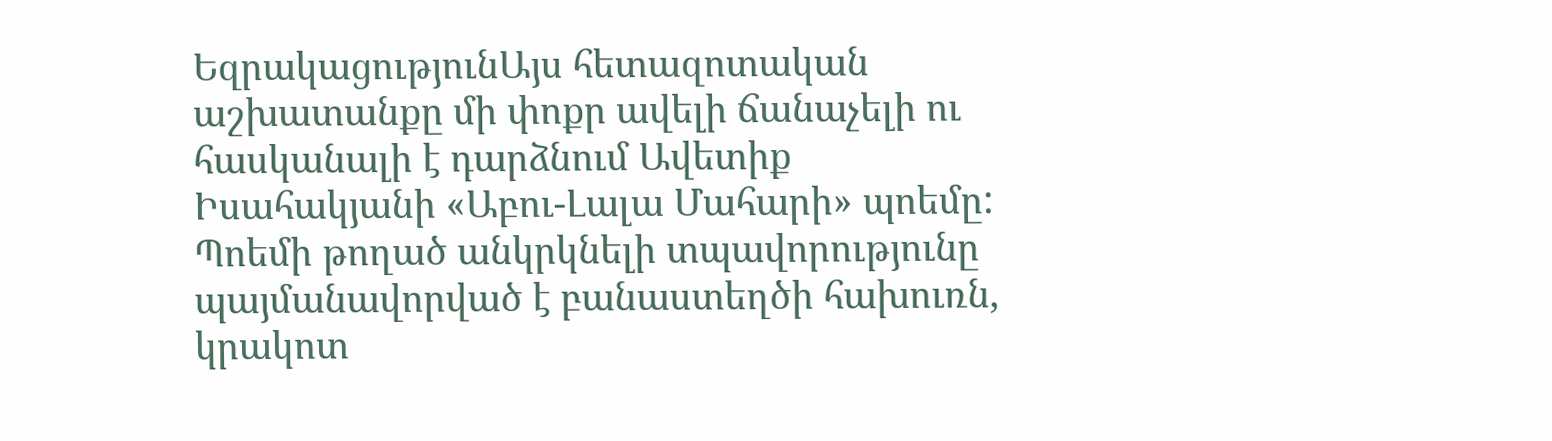ԵզրակացությունԱյս հետազոտական աշխատանքը մի փոքր ավելի ճանաչելի ու հասկանալի է դարձնում Ավետիք Իսահակյանի «Աբու-Լալա Մահարի» պոեմը: Պոեմի թողած անկրկնելի տպավորությունը պայմանավորված է բանաստեղծի հախուռն, կրակոտ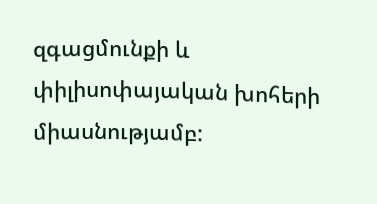զգացմունքի և փիլիսոփայական խոհերի միասնությամբ: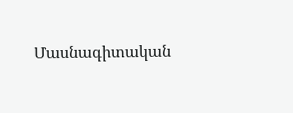Մասնագիտական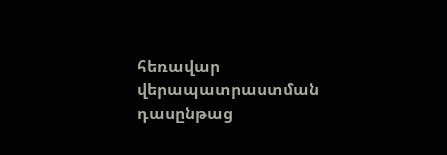հեռավար վերապատրաստման դասընթաց